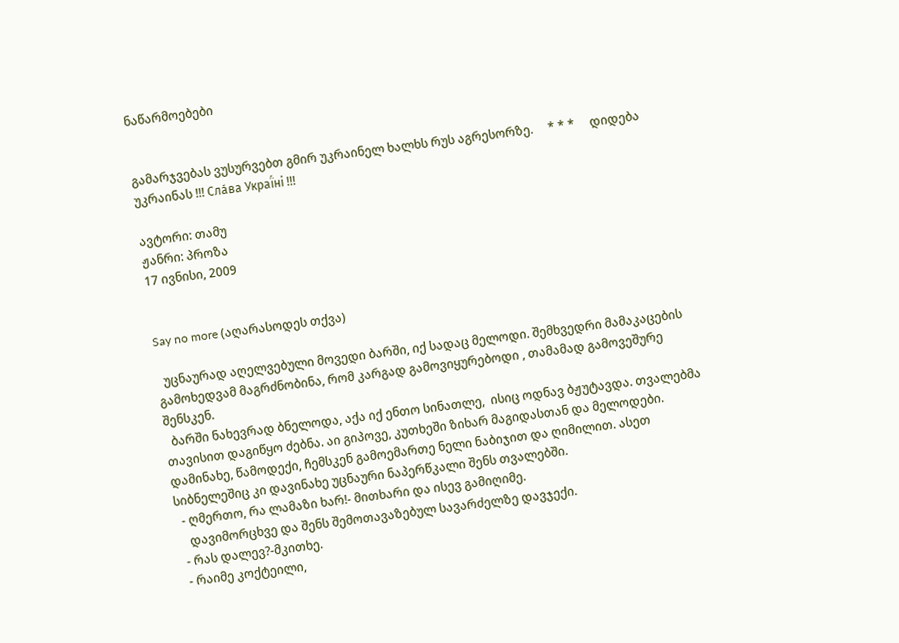ნაწარმოებები


გამარჯვებას ვუსურვებთ გმირ უკრაინელ ხალხს რუს აგრესორზე.     * * *     დიდება უკრაინას !!! Сла́ва Украї́ні !!!

ავტორი: თამუ
ჟანრი: პროზა
17 ივნისი, 2009


Say no more (აღარასოდეს თქვა)

  უცნაურად აღელვებული მოვედი ბარში, იქ სადაც მელოდი. შემხვედრი მამაკაცების გამოხედვამ მაგრძნობინა, რომ კარგად გამოვიყურებოდი , თამამად გამოვეშურე შენსკენ.
  ბარში ნახევრად ბნელოდა, აქა იქ ენთო სინათლე,  ისიც ოდნავ ბჟუტავდა. თვალებმა თავისით დაგიწყო ძებნა. აი გიპოვე, კუთხეში ზიხარ მაგიდასთან და მელოდები. დამინახე, წამოდექი, ჩემსკენ გამოემართე ნელი ნაბიჯით და ღიმილით. ასეთ სიბნელეშიც კი დავინახე უცნაური ნაპერწკალი შენს თვალებში.
  - ღმერთო, რა ლამაზი ხარ!- მითხარი და ისევ გამიღიმე.
    დავიმორცხვე და შენს შემოთავაზებულ სავარძელზე დავჯექი.
  - რას დალევ?-მკითხე.
  - რაიმე კოქტეილი,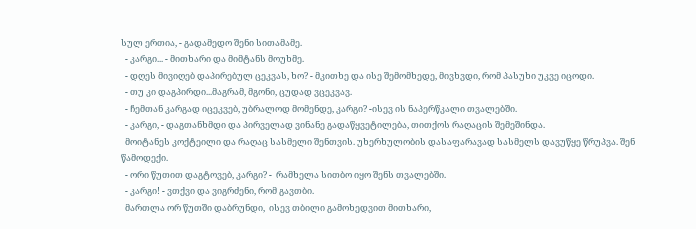სულ ერთია, - გადამედო შენი სითამამე.
  - კარგი... - მითხარი და მიმტანს მოუხმე.
  - დღეს მივიღებ დაპირებულ ცეკვას, ხო? - მკითხე და ისე შემომხედე, მივხვდი, რომ პასუხი უკვე იცოდი.
  - თუ კი დაგპირდი...მაგრამ, მგონი, ცუდად ვცეკვავ.
  - ჩემთან კარგად იცეკვებ, უბრალოდ მომენდე, კარგი? -ისევ ის ნაპერწკალი თვალებში.
  - კარგი, - დაგთანხმდი და პირველად ვინანე გადაწყვეტილება, თითქოს რაღაცის შემეშინდა.
  მოიტანეს კოქტეილი და რაღაც სასმელი შენთვის. უხერხულობის დასაფარავად სასმელს დავუწყე წრუპვა. შენ წამოდექი.
  - ორი წუთით დაგტოვებ, კარგი? -  რამხელა სითბო იყო შენს თვალებში.
  - კარგი! - ვთქვი და ვიგრძენი, რომ გავთბი.
  მართლა ორ წუთში დაბრუნდი,  ისევ თბილი გამოხედვით მითხარი,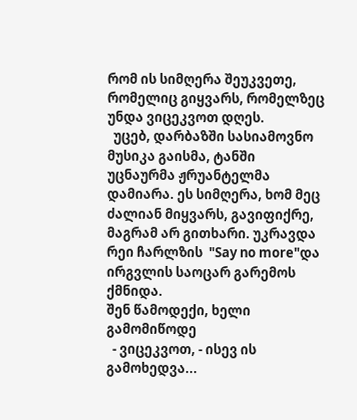რომ ის სიმღერა შეუკვეთე, რომელიც გიყვარს, რომელზეც უნდა ვიცეკვოთ დღეს.
  უცებ, დარბაზში სასიამოვნო მუსიკა გაისმა, ტანში უცნაურმა ჟრუანტელმა დამიარა. ეს სიმღერა, ხომ მეც ძალიან მიყვარს, გავიფიქრე, მაგრამ არ გითხარი. უკრავდა რეი ჩარლზის  "Say no more"და ირგვლის საოცარ გარემოს ქმნიდა.
შენ წამოდექი, ხელი გამომიწოდე
  - ვიცეკვოთ, - ისევ ის გამოხედვა...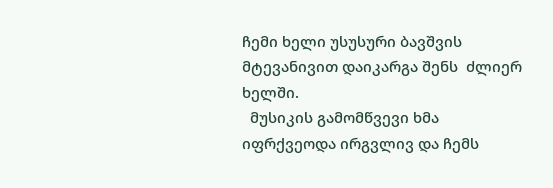ჩემი ხელი უსუსური ბავშვის მტევანივით დაიკარგა შენს  ძლიერ ხელში.
  მუსიკის გამომწვევი ხმა იფრქვეოდა ირგვლივ და ჩემს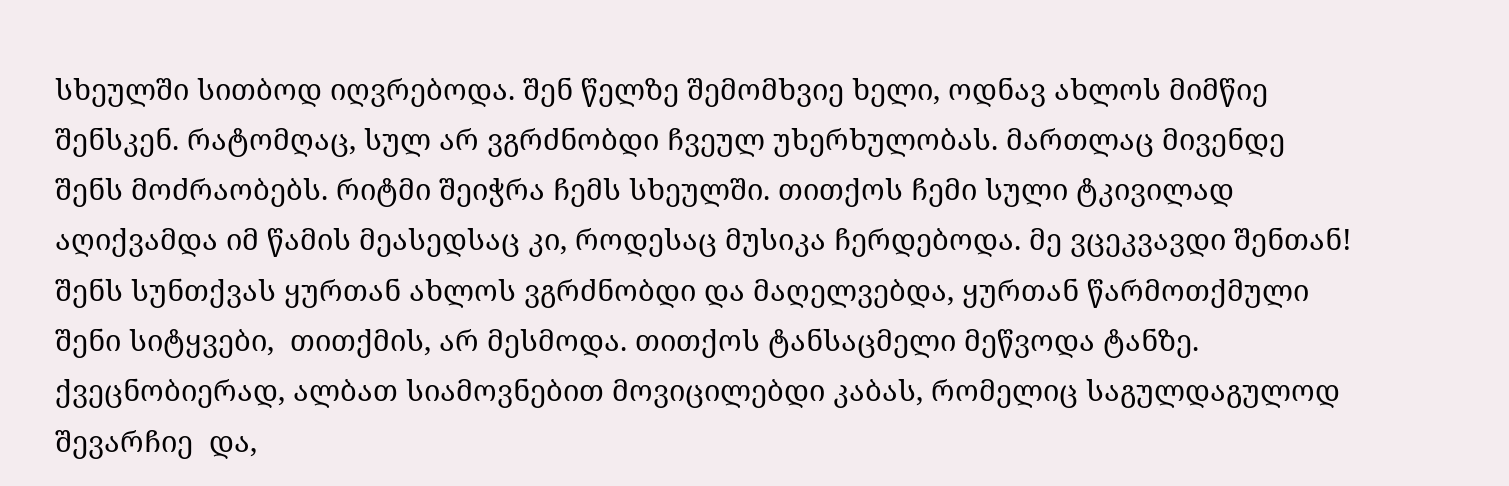სხეულში სითბოდ იღვრებოდა. შენ წელზე შემომხვიე ხელი, ოდნავ ახლოს მიმწიე შენსკენ. რატომღაც, სულ არ ვგრძნობდი ჩვეულ უხერხულობას. მართლაც მივენდე შენს მოძრაობებს. რიტმი შეიჭრა ჩემს სხეულში. თითქოს ჩემი სული ტკივილად აღიქვამდა იმ წამის მეასედსაც კი, როდესაც მუსიკა ჩერდებოდა. მე ვცეკვავდი შენთან! შენს სუნთქვას ყურთან ახლოს ვგრძნობდი და მაღელვებდა, ყურთან წარმოთქმული შენი სიტყვები,  თითქმის, არ მესმოდა. თითქოს ტანსაცმელი მეწვოდა ტანზე. ქვეცნობიერად, ალბათ სიამოვნებით მოვიცილებდი კაბას, რომელიც საგულდაგულოდ შევარჩიე  და,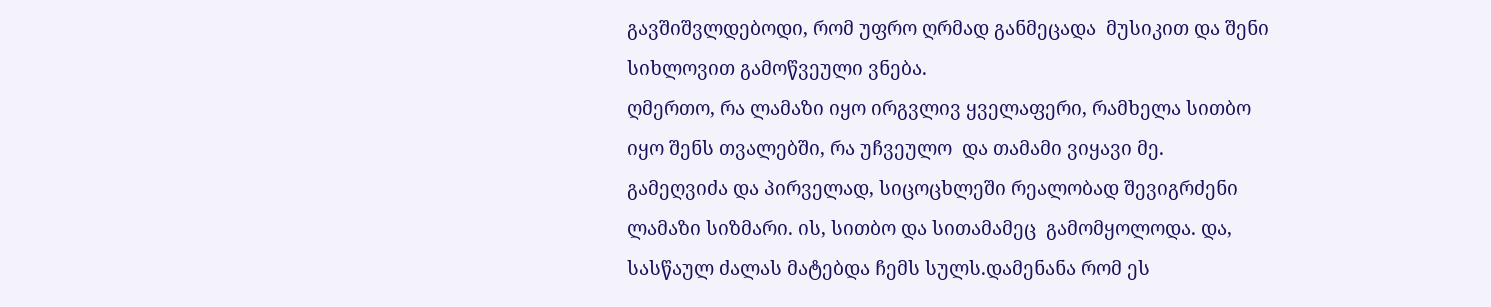გავშიშვლდებოდი, რომ უფრო ღრმად განმეცადა  მუსიკით და შენი სიხლოვით გამოწვეული ვნება.
ღმერთო, რა ლამაზი იყო ირგვლივ ყველაფერი, რამხელა სითბო იყო შენს თვალებში, რა უჩვეულო  და თამამი ვიყავი მე.
გამეღვიძა და პირველად, სიცოცხლეში რეალობად შევიგრძენი ლამაზი სიზმარი. ის, სითბო და სითამამეც  გამომყოლოდა. და, სასწაულ ძალას მატებდა ჩემს სულს.დამენანა რომ ეს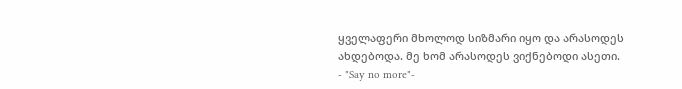ყველაფერი მხოლოდ სიზმარი იყო და არასოდეს ახდებოდა. მე ხომ არასოდეს ვიქნებოდი ასეთი.
- "Say no more"-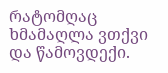რატომღაც ხმამაღლა ვთქვი და წამოვდექი.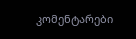კომენტარები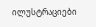ილუსტრაციები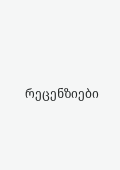რეცენზიები